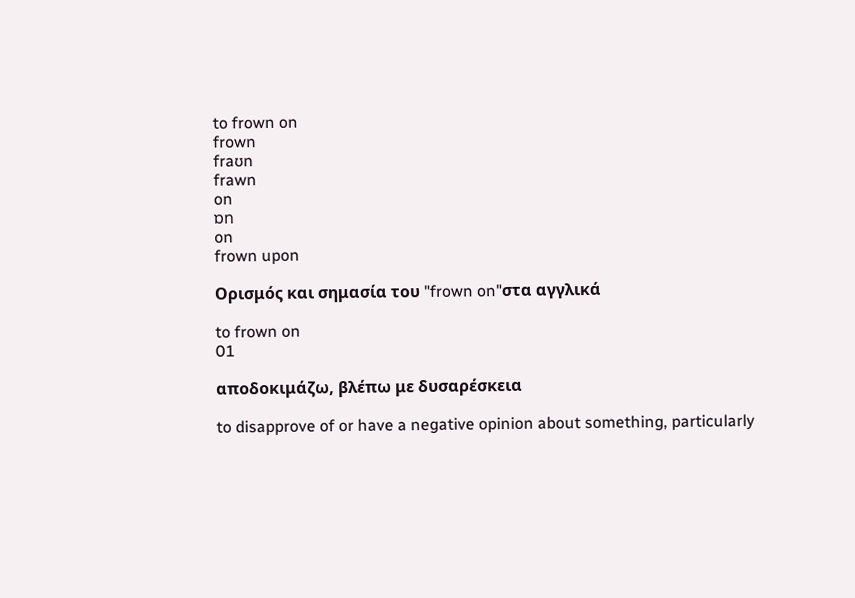to frown on
frown
fraʊn
frawn
on
ɒn
on
frown upon

Ορισμός και σημασία του "frown on"στα αγγλικά

to frown on
01

αποδοκιμάζω, βλέπω με δυσαρέσκεια

to disapprove of or have a negative opinion about something, particularly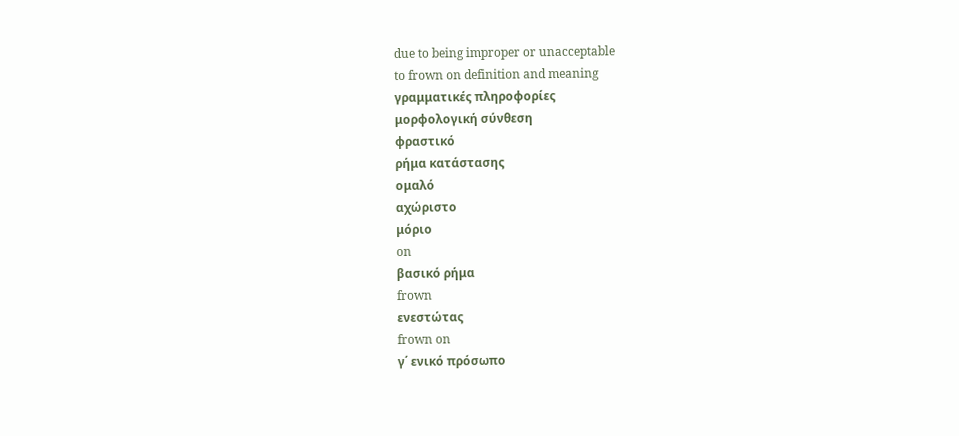due to being improper or unacceptable
to frown on definition and meaning
γραμματικές πληροφορίες
μορφολογική σύνθεση
φραστικό
ρήμα κατάστασης
ομαλό
αχώριστο
μόριο
on
βασικό ρήμα
frown
ενεστώτας
frown on
γ΄ ενικό πρόσωπο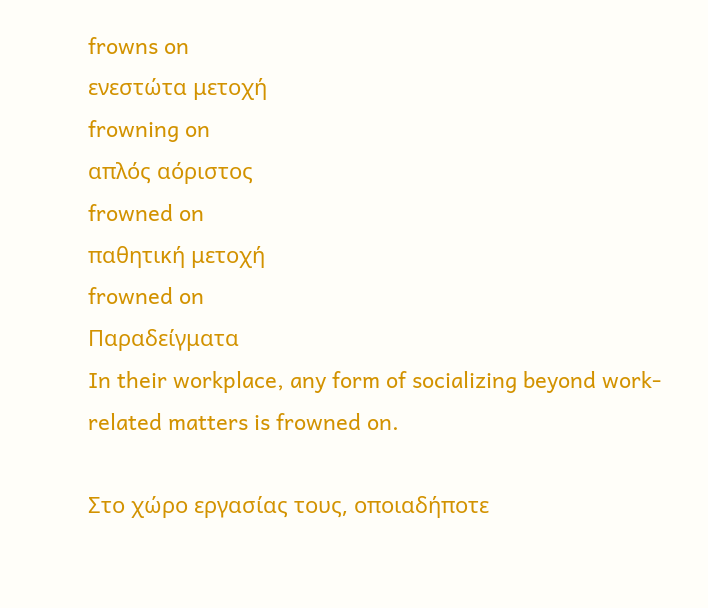frowns on
ενεστώτα μετοχή
frowning on
απλός αόριστος
frowned on
παθητική μετοχή
frowned on
Παραδείγματα
In their workplace, any form of socializing beyond work-related matters is frowned on.

Στο χώρο εργασίας τους, οποιαδήποτε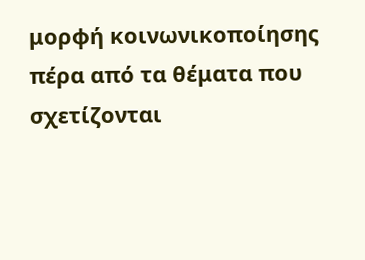μορφή κοινωνικοποίησης πέρα από τα θέματα που σχετίζονται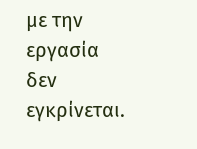με την εργασία δεν εγκρίνεται.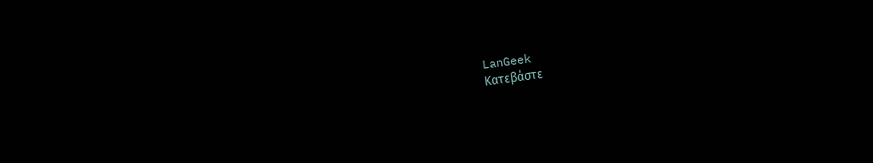LanGeek
Κατεβάστε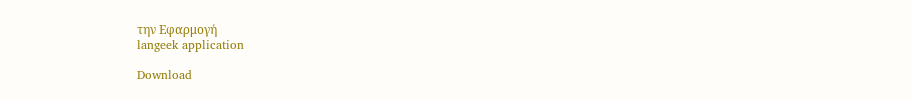την Εφαρμογή
langeek application

Download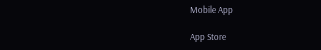Mobile App

App Store